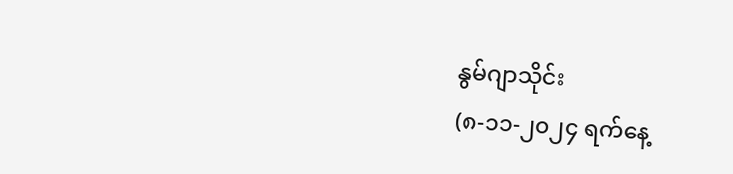နွမ်ဂျာသိုင်း
(၈-၁၁-၂၀၂၄ ရက်နေ့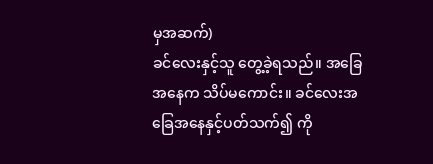မှအဆက်)
ခင်လေးနှင့်သူ တွေ့ခဲ့ရသည်။ အခြေအနေက သိပ်မကောင်း။ ခင်လေးအခြေအနေနှင့်ပတ်သက်၍ ကို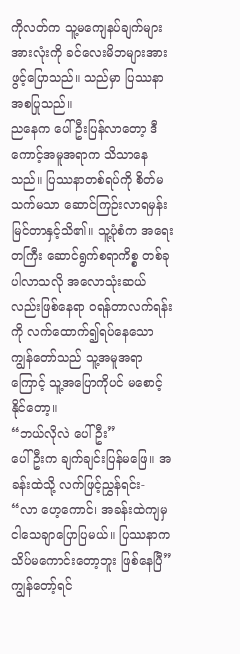ကိုလတ်က သူ့မကျေနပ်ချက်များအားလုံးကို ခင်လေးမိဘများအား ဖွင့်ပြောသည်။ သည်မှာ ပြဿနာအစပြုသည်။
ညနေက ပေါ်ဦးပြန်လာတော့ ဒီကောင့်အမူအရာက သိသာနေသည်။ ပြဿနာတစ်ရပ်ကို စိတ်မသက်မသာ ဆောင်ကြဉ်းလာရမှန်း မြင်တာနှင့်သိ၏။ သူ့ပုံစံက အရေးတကြီး ဆောင်ရွက်စရာကိစ္စ တစ်ခုပါလာသလို အလောသုံးဆယ်လည်းဖြစ်နေရာ ဝရန်တာလက်ရန်းကို လက်ထောက်၍ရပ်နေသော ကျွန်တော်သည် သူ့အမူအရာကြောင့် သူ့အပြောကိုပင် မစောင့်နိုင်တော့။
“ဘယ်လိုလဲ ပေါ်ဦး”
ပေါ်ဦးက ချက်ချင်းပြန်မဖြေ။ အခန်းထဲသို့ လက်ဖြင့်ညွှန်ရင်း-
“လာ ဟေ့ကောင်၊ အခန်းထဲကျမှ ငါသေချာပြောပြမယ်။ ပြဿနာက သိပ်မကောင်းတော့ဘူး ဖြစ်နေပြီ”
ကျွန်တော့်ရင်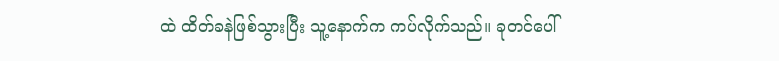ထဲ ထိတ်ခနဲဖြစ်သွားပြီး သူ့နောက်က ကပ်လိုက်သည်။ ခုတင်ပေါ်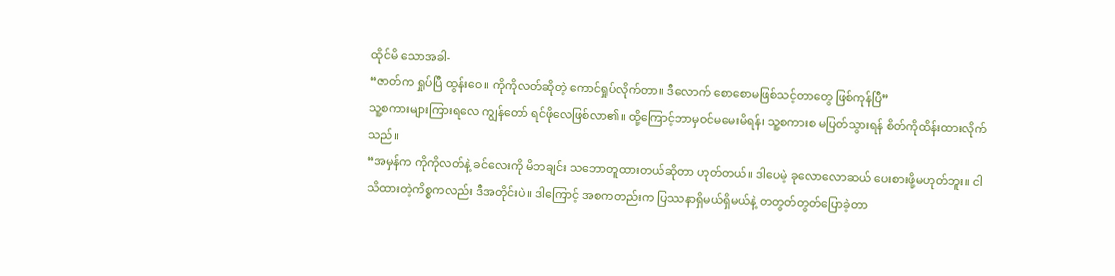ထိုင်မိ သောအခါ-
“ဇာတ်က ရှုပ်ပြီ ထွန်းဝေ။ ကိုကိုလတ်ဆိုတဲ့ ကောင်ရှုပ်လိုက်တာ။ ဒီလောက် စောစောမဖြစ်သင့်တာတွေ ဖြစ်ကုန်ပြီ”
သူ့စကားများကြားရလေ ကျွန်တော် ရင်ဖိုလေဖြစ်လာ၏။ ထို့ကြောင့်ဘာမှဝင်မမေးမိရန်၊ သူ့စကားစ မပြတ်သွားရန် စိတ်ကိုထိန်းထားလိုက်သည်။
“အမှန်က ကိုကိုလတ်နဲ့ ခင်လေးကို မိဘချင်း သဘောတူထားတယ်ဆိုတာ ဟုတ်တယ်။ ဒါပေမဲ့ ခုလောလောဆယ် ပေးစားဖို့မဟုတ်ဘူး။ ငါသိထားတဲ့ကိစ္စကလည်း ဒီအတိုင်းပဲ။ ဒါကြောင့် အစကတည်းက ပြဿနာရှိမယ်ရှိမယ်နဲ့ တတွတ်တွတ်ပြောခဲ့တာ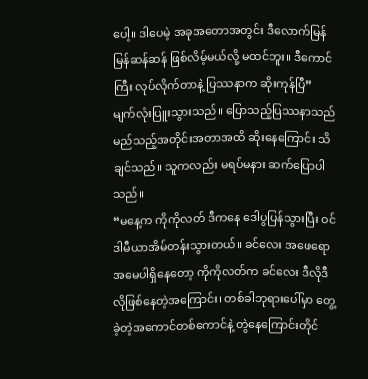ပေါ့။ ဒါပေမဲ့ အခုအတောအတွင်း ဒီလောက်မြန်မြန်ဆန်ဆန် ဖြစ်လိမ့်မယ်လို့ မထင်ဘူး။ ဒီကောင်ကြီး လုပ်လိုက်တာနဲ့ ပြဿနာက ဆိုးကုန်ပြီ”
မျက်လုံးပြူးသွားသည်။ ပြောသည့်ပြဿနာသည် မည်သည့်အတိုင်းအတာအထိ ဆိုးနေကြောင်း သိချင်သည်။ သူကလည်း မရပ်မနား ဆက်ပြောပါသည်။
“မနေ့က ကိုကိုလတ် ဒီကနေ ဒေါပွပြန်သွားပြီး ဝင်ဒါမီယာအိမ်တန်းသွားတယ်။ ခင်လေး အဖေရော အမေပါရှိနေတော့ ကိုကိုလတ်က ခင်လေး ဒီလိုဒီလိုဖြစ်နေတဲ့အကြောင်း၊ တစ်ခါဘုရားပေါ်မှာ တွေ့ခဲ့တဲ့အကောင်တစ်ကောင်နဲ့ တွဲနေကြောင်းတိုင်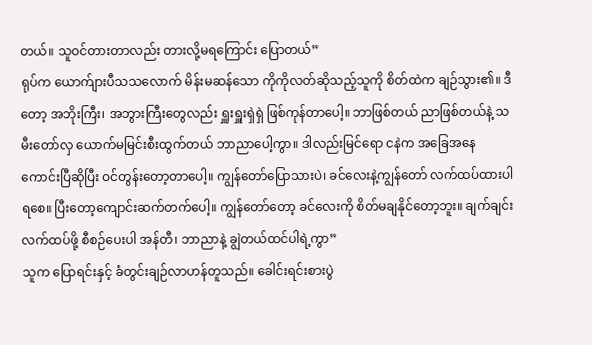တယ်။ သူဝင်တားတာလည်း တားလို့မရကြောင်း ပြောတယ်”
ရုပ်က ယောက်ျားပီသသလောက် မိန်းမဆန်သော ကိုကိုလတ်ဆိုသည့်သူကို စိတ်ထဲက ချဉ်သွား၏။ ဒီတော့ အဘိုးကြီး၊ အဘွားကြီးတွေလည်း ရှူးရှူးရှဲရှဲ ဖြစ်ကုန်တာပေါ့။ ဘာဖြစ်တယ် ညာဖြစ်တယ်နဲ့ သမီးတော်လှ ယောက်မမြင်းစီးထွက်တယ် ဘာညာပေါ့ကွာ။ ဒါလည်းမြင်ရော ငနဲက အခြေအနေ ကောင်းပြီဆိုပြီး ဝင်တွန်းတော့တာပေါ့။ ကျွန်တော်ပြောသားပဲ၊ ခင်လေးနဲ့ကျွန်တော် လက်ထပ်ထားပါရစေ။ ပြီးတော့ကျောင်းဆက်တက်ပေါ့။ ကျွန်တော်တော့ ခင်လေးကို စိတ်မချနိုင်တော့ဘူး။ ချက်ချင်းလက်ထပ်ဖို့ စီစဉ်ပေးပါ အန်တီ၊ ဘာညာနဲ့ ချွဲတယ်ထင်ပါရဲ့ကွာ”
သူက ပြောရင်းနှင့် ခံတွင်းချဉ်လာဟန်တူသည်။ ခေါင်းရင်းစားပွဲ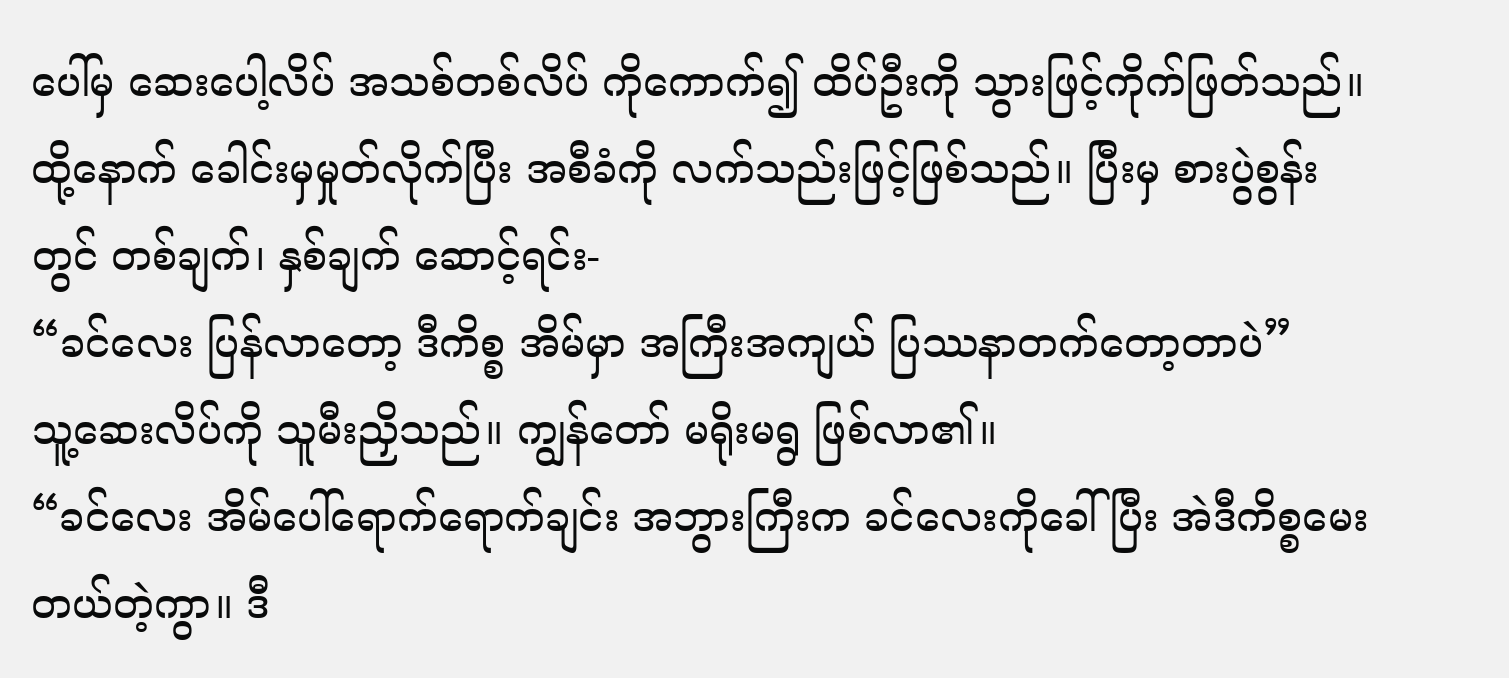ပေါ်မှ ဆေးပေါ့လိပ် အသစ်တစ်လိပ် ကိုကောက်၍ ထိပ်ဦးကို သွားဖြင့်ကိုက်ဖြတ်သည်။ ထို့နောက် ခေါင်းမှမှုတ်လိုက်ပြီး အစီခံကို လက်သည်းဖြင့်ဖြစ်သည်။ ပြီးမှ စားပွဲစွန်းတွင် တစ်ချက်၊ နှစ်ချက် ဆောင့်ရင်း-
“ခင်လေး ပြန်လာတော့ ဒီကိစ္စ အိမ်မှာ အကြီးအကျယ် ပြဿနာတက်တော့တာပဲ”
သူ့ဆေးလိပ်ကို သူမီးညှိသည်။ ကျွန်တော် မရိုးမရွ ဖြစ်လာ၏။
“ခင်လေး အိမ်ပေါ်ရောက်ရောက်ချင်း အဘွားကြီးက ခင်လေးကိုခေါ်ပြီး အဲဒီကိစ္စမေးတယ်တဲ့ကွာ။ ဒီ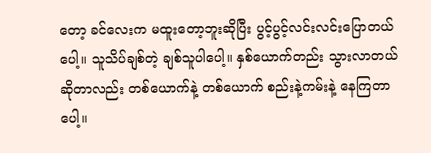တော့ ခင်လေးက မထူးတော့ဘူးဆိုပြီး ပွင့်ပွင့်လင်းလင်းပြောတယ်ပေါ့။ သူသိပ်ချစ်တဲ့ ချစ်သူပါပေါ့။ နှစ်ယောက်တည်း သွားလာတယ်ဆိုတာလည်း တစ်ယောက်နဲ့ တစ်ယောက် စည်းနဲ့ကမ်းနဲ့ နေကြတာပေါ့။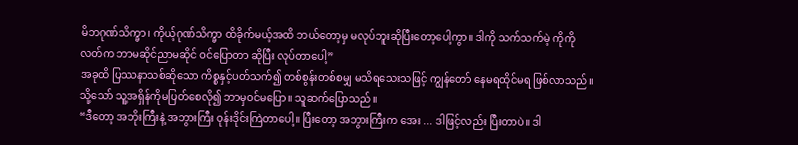မိဘဂုဏ်သိက္ခာ၊ ကိုယ့်ဂုဏ်သိက္ခာ ထိခိုက်မယ့်အထိ ဘယ်တော့မှ မလုပ်ဘူးဆိုပြီးတော့ပေါ့ကွာ။ ဒါကို သက်သက်မဲ့ ကိုကိုလတ်က ဘာမဆိုင်ညာမဆိုင် ဝင်ပြောတာ ဆိုပြီး လုပ်တာပေါ့”
အခုထိ ပြဿနာသစ်ဆိုသော ကိစ္စနှင့်ပတ်သက်၍ တစ်စွန်းတစ်စမျှ မသိရသေးသဖြင့် ကျွန်တော် နေမရထိုင်မရ ဖြစ်လာသည်။ သို့သော် သူ့အရှိန်ကိုမပြတ်စေလို၍ ဘာမှဝင်မပြော။ သူဆက်ပြောသည်။
“ဒီတော့ အဘိုးကြီးနဲ့ အဘွားကြီး ဝုန်းဒိုင်းကြဲတာပေါ့။ ပြီးတော့ အဘွားကြီးက အေး ... ဒါဖြင့်လည်း ပြီးတာပဲ။ ဒါ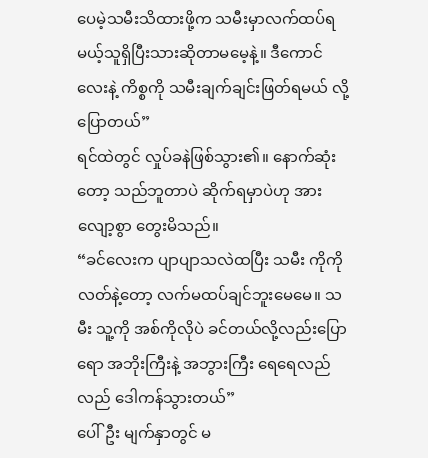ပေမဲ့သမီးသိထားဖို့က သမီးမှာလက်ထပ်ရမယ့်သူရှိပြီးသားဆိုတာမမေ့နဲ့။ ဒီကောင်လေးနဲ့ ကိစ္စကို သမီးချက်ချင်းဖြတ်ရမယ် လို့ ပြောတယ်”
ရင်ထဲတွင် လှုပ်ခနဲဖြစ်သွား၏။ နောက်ဆုံးတော့ သည်ဘူတာပဲ ဆိုက်ရမှာပဲဟု အားလျော့စွာ တွေးမိသည်။
“ခင်လေးက ပျာပျာသလဲထပြီး သမီး ကိုကိုလတ်နဲ့တော့ လက်မထပ်ချင်ဘူးမေမေ။ သမီး သူ့ကို အစ်ကိုလိုပဲ ခင်တယ်လို့လည်းပြောရော အဘိုးကြီးနဲ့ အဘွားကြီး ရေရေလည်လည် ဒေါကန်သွားတယ်”
ပေါ်ဦး မျက်နှာတွင် မ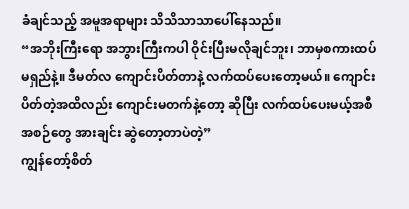ခံချင်သည့် အမူအရာများ သိသိသာသာပေါ်နေသည်။
“အဘိုးကြီးရော အဘွားကြီးကပါ ဝိုင်းပြီးမလိုချင်ဘူး၊ ဘာမှစကားထပ်မရှည်နဲ့။ ဒီမတ်လ ကျောင်းပိတ်တာနဲ့ လက်ထပ်ပေးတော့မယ်။ ကျောင်းပိတ်တဲ့အထိလည်း ကျောင်းမတက်နဲ့တော့ ဆိုပြီး လက်ထပ်ပေးမယ့်အစီအစဉ်တွေ အားချင်း ဆွဲတော့တာပဲတဲ့”
ကျွန်တော့်စိတ်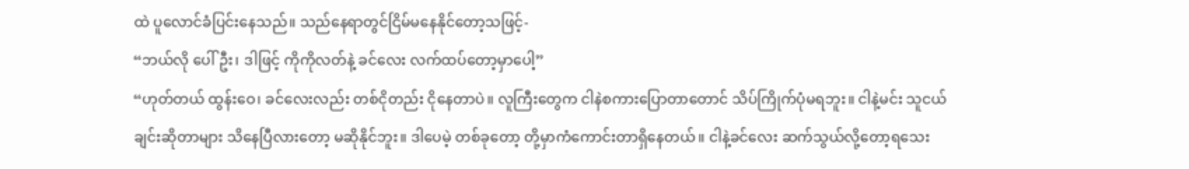ထဲ ပူလောင်ခံပြင်းနေသည်။ သည်နေရာတွင်ငြိမ်မနေနိုင်တော့သဖြင့်-
“ဘယ်လို ပေါ်ဦး၊ ဒါဖြင့် ကိုကိုလတ်နဲ့ ခင်လေး လက်ထပ်တော့မှာပေါ့”
“ဟုတ်တယ် ထွန်းဝေ၊ ခင်လေးလည်း တစ်ငိုတည်း ငိုနေတာပဲ။ လူကြီးတွေက ငါနဲစကားပြောတာတောင် သိပ်ကြိုက်ပုံမရဘူး။ ငါနဲ့မင်း သူငယ်ချင်းဆိုတာများ သိနေပြီလားတော့ မဆိုနိုင်ဘူး။ ဒါပေမဲ့ တစ်ခုတော့ တို့မှာကံကောင်းတာရှိနေတယ်။ ငါနဲ့ခင်လေး ဆက်သွယ်လို့တော့ရသေး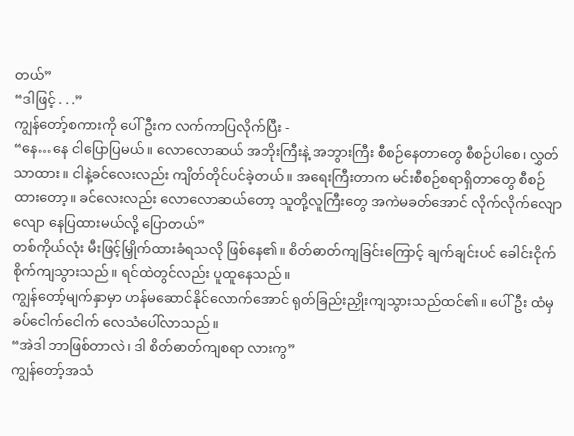တယ်”
“ဒါဖြင့် . . .”
ကျွန်တော့်စကားကို ပေါ်ဦးက လက်ကာပြလိုက်ပြီး -
“နေ…နေ ငါပြောပြမယ်။ လောလောဆယ် အဘိုးကြီးနဲ့ အဘွားကြီး စီစဉ်နေတာတွေ စီစဉ်ပါစေ၊ လွှတ်သာထား။ ငါနဲ့ခင်လေးလည်း ကျိတ်တိုင်ပင်ခဲ့တယ်။ အရေးကြီးတာက မင်းစီစဉ်စရာရှိတာတွေ စီစဉ်ထားတော့။ ခင်လေးလည်း လောလောဆယ်တော့ သူတို့လူကြီးတွေ အကဲမခတ်အောင် လိုက်လိုက်လျောလျော နေပြထားမယ်လို့ ပြောတယ်”
တစ်ကိုယ်လုံး မီးဖြင့်မြှိုက်ထားခံရသလို ဖြစ်နေ၏။ စိတ်ဓာတ်ကျခြင်းကြောင့် ချက်ချင်းပင် ခေါင်းငိုက်စိုက်ကျသွားသည်။ ရင်ထဲတွင်လည်း ပူထူနေသည်။
ကျွန်တော့်မျက်နှာမှာ ဟန်မဆောင်နိုင်လောက်အောင် ရုတ်ခြည်းညှိုးကျသွားသည်ထင်၏။ ပေါ်ဦး ထံမှ ခပ်ငေါက်ငေါက် လေသံပေါ်လာသည်။
“အဲဒါ ဘာဖြစ်တာလဲ၊ ဒါ စိတ်ဓာတ်ကျစရာ လားကွ”
ကျွန်တော့်အသံ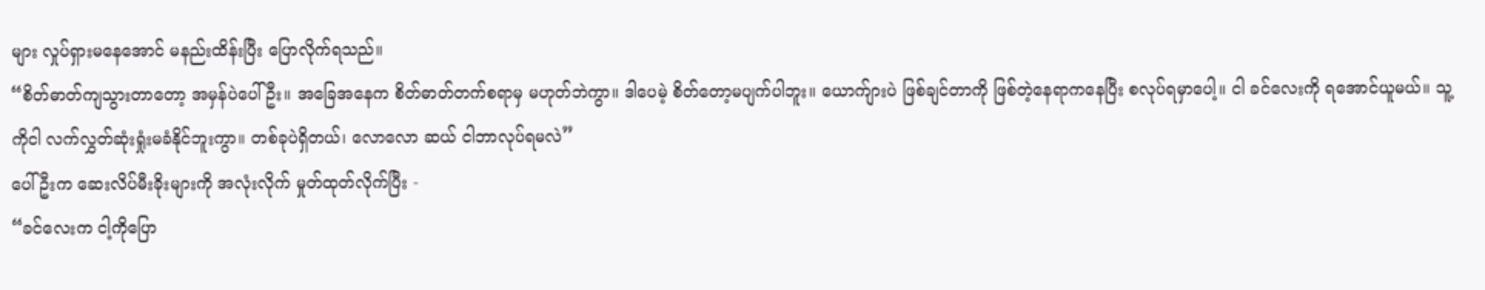များ လှုပ်ရှားမနေအောင် မနည်းထိန်းပြီး ပြောလိုက်ရသည်။
“စိတ်ဓာတ်ကျသွားတာတော့ အမှန်ပဲပေါ်ဦး။ အခြေအနေက စိတ်ဓာတ်တက်စရာမှ မဟုတ်ဘဲကွာ။ ဒါပေမဲ့ စိတ်တော့မပျက်ပါဘူး။ ယောက်ျားပဲ ဖြစ်ချင်တာကို ဖြစ်တဲ့နေရာကနေပြီး စလုပ်ရမှာပေါ့။ ငါ ခင်လေးကို ရအောင်ယူမယ်။ သူ့ကိုငါ လက်လွှတ်ဆုံးရှုံးမခံနိုင်ဘူးကွာ။ တစ်ခုပဲရှိတယ်၊ လောလော ဆယ် ငါဘာလုပ်ရမလဲ”
ပေါ်ဦးက ဆေးလိပ်မီးခိုးများကို အလုံးလိုက် မှုတ်ထုတ်လိုက်ပြီး -
“ခင်လေးက ငါ့ကိုပြော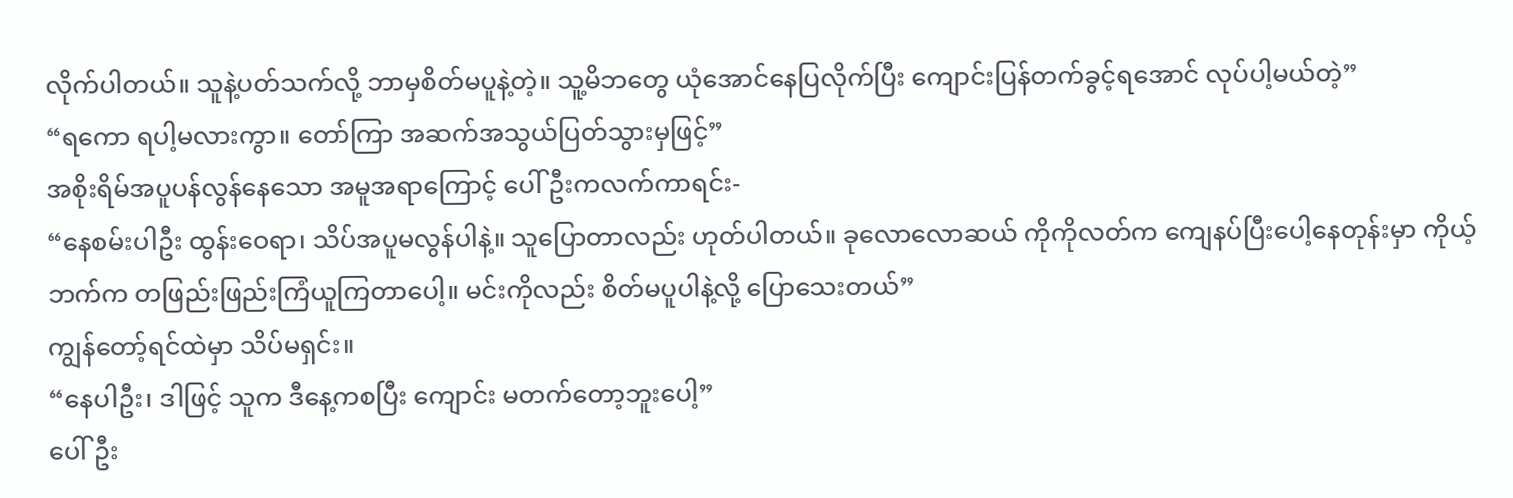လိုက်ပါတယ်။ သူနဲ့ပတ်သက်လို့ ဘာမှစိတ်မပူနဲ့တဲ့။ သူ့မိဘတွေ ယုံအောင်နေပြလိုက်ပြီး ကျောင်းပြန်တက်ခွင့်ရအောင် လုပ်ပါ့မယ်တဲ့”
“ရကော ရပါ့မလားကွာ။ တော်ကြာ အဆက်အသွယ်ပြတ်သွားမှဖြင့်”
အစိုးရိမ်အပူပန်လွန်နေသော အမူအရာကြောင့် ပေါ်ဦးကလက်ကာရင်း-
“နေစမ်းပါဦး ထွန်းဝေရာ၊ သိပ်အပူမလွန်ပါနဲ့။ သူပြောတာလည်း ဟုတ်ပါတယ်။ ခုလောလောဆယ် ကိုကိုလတ်က ကျေနပ်ပြီးပေါ့နေတုန်းမှာ ကိုယ့်ဘက်က တဖြည်းဖြည်းကြံယူကြတာပေါ့။ မင်းကိုလည်း စိတ်မပူပါနဲ့လို့ ပြောသေးတယ်”
ကျွန်တော့်ရင်ထဲမှာ သိပ်မရှင်း။
“နေပါဦး၊ ဒါဖြင့် သူက ဒီနေ့ကစပြီး ကျောင်း မတက်တော့ဘူးပေါ့”
ပေါ်ဦး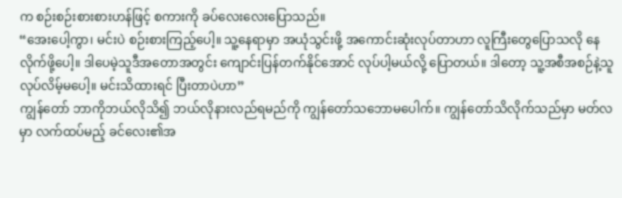က စဉ်းစဉ်းစားစားဟန်ဖြင့် စကားကို ခပ်လေးလေးပြောသည်။
“အေးပေါ့ကွာ၊ မင်းပဲ စဉ်းစားကြည့်ပေါ့။ သူ့နေရာမှာ အယုံသွင်းဖို့ အကောင်းဆုံးလုပ်တာဟာ လူကြီးတွေပြောသလို နေလိုက်ဖို့ပေါ့။ ဒါပေမဲ့သူဒီအတောအတွင်း ကျောင်းပြန်တက်နိုင်အောင် လုပ်ပါ့မယ်လို့ ပြောတယ်။ ဒါတော့ သူ့အစီအစဉ်နဲ့သူ လုပ်လိမ့်မပေါ့။ မင်းသိထားရင် ပြီးတာပဲဟာ”
ကျွန်တော် ဘာကိုဘယ်လိုသိ၍ ဘယ်လိုနားလည်ရမည်ကို ကျွန်တော်သဘောမပေါက်။ ကျွန်တော်သိလိုက်သည်မှာ မတ်လမှာ လက်ထပ်မည့် ခင်လေး၏အ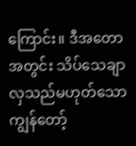ကြောင်း။ ဒီအတောအတွင်း သိပ်သေချာလှသည်မဟုတ်သော ကျွန်တော့်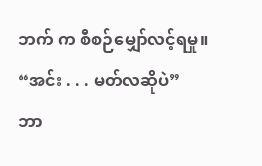ဘက် က စီစဉ်မျှော်လင့်ရမှု။
“အင်း . . . မတ်လဆိုပဲ”
ဘာ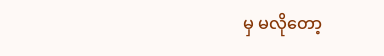မှ မလိုတော့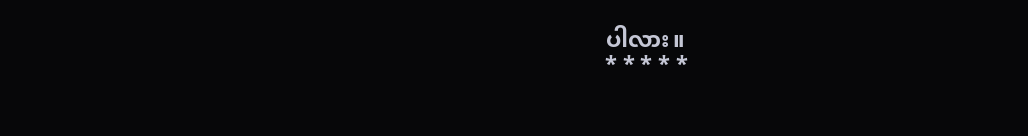ပါလား။
* * * * *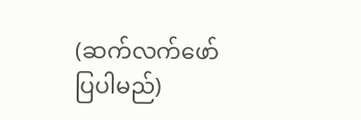(ဆက်လက်ဖော်ပြပါမည်)